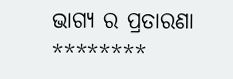ଭାଗ୍ୟ ର ପ୍ରତାରଣା
********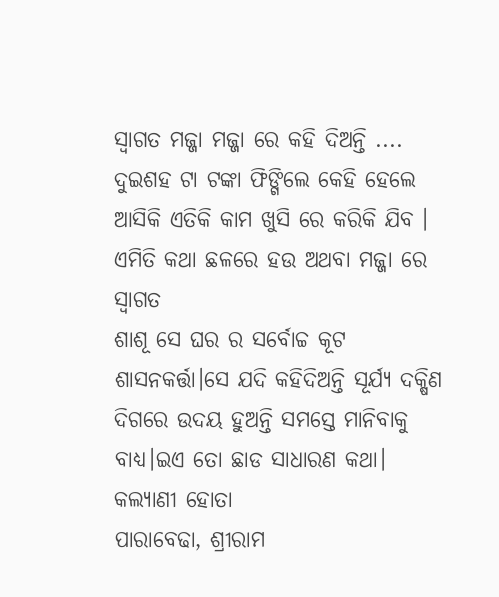ସ୍ଵାଗତ ମଜ୍ଜା ମଜ୍ଜା ରେ କହି ଦିଅନ୍ତି ....
ଦୁଇଶହ ଟା ଟଙ୍କା ଫିଙ୍ଗିଲେ କେହି ହେଲେ ଆସିକି ଏତିକି କାମ ଖୁସି ରେ କରିକି ଯିବ ।
ଏମିତି କଥା ଛଳରେ ହଉ ଅଥବା ମଜ୍ଜା ରେ ସ୍ଵାଗତ
ଶାଶୂ ସେ ଘର ର ସର୍ବୋଚ୍ଚ କୂଟ ଶାସନକର୍ତ୍ତା।ସେ ଯଦି କହିଦିଅନ୍ତି ସୂର୍ଯ୍ୟ ଦକ୍ଷିଣ ଦିଗରେ ଉଦୟ ହୁଅନ୍ତି ସମସ୍ତେ ମାନିବାକୁ ବାଧ୍ୟ।ଇଏ ତୋ ଛାଡ ସାଧାରଣ କଥା।
କଲ୍ୟାଣୀ ହୋତା
ପାରାବେଢା, ଶ୍ରୀରାମ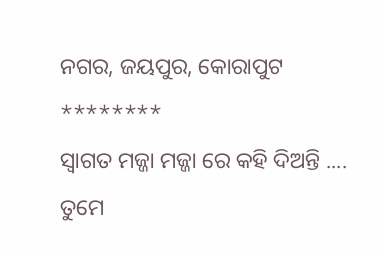ନଗର, ଜୟପୁର, କୋରାପୁଟ
********
ସ୍ଵାଗତ ମଜ୍ଜା ମଜ୍ଜା ରେ କହି ଦିଅନ୍ତି ....
ତୁମେ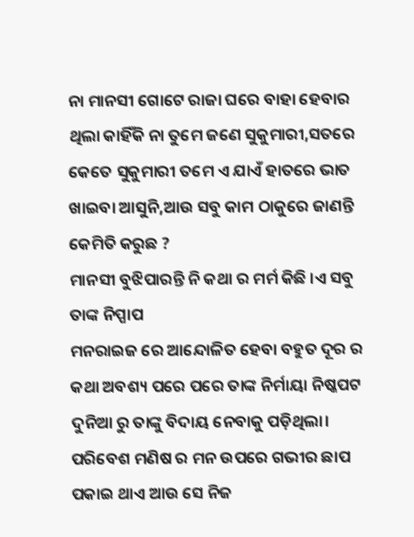ନା ମାନସୀ ଗୋଟେ ରାଜା ଘରେ ବାହା ହେବାର ଥିଲା କାହିଁକି ନା ତୁମେ ଜଣେ ସୁକୁମାରୀ,ସତରେ କେତେ ସୁକୁମାରୀ ତମେ ଏ ଯାଏଁ ହାତରେ ଭାତ ଖାଇବା ଆସୁନି,ଆଉ ସବୁ କାମ ଠାକୁରେ ଜାଣନ୍ତି କେମିତି କରୁଛ ?
ମାନସୀ ବୁଝିପାରନ୍ତି ନି କଥା ର ମର୍ମ କିଛି ।ଏ ସବୁ ତାଙ୍କ ନିପ୍ପାପ
ମନରାଇଜ ରେ ଆନ୍ଦୋଳିତ ହେବା ବହୁତ ଦୂର ର କଥା ଅବଶ୍ୟ ପରେ ପରେ ତାଙ୍କ ନିର୍ମାୟା ନିଷ୍କପଟ ଦୁନିଆ ରୁ ତାଙ୍କୁ ବିଦାୟ ନେବାକୁ ପଡ଼ିଥିଲା। ପରିବେଶ ମଣିଷ ର ମନ ଉପରେ ଗଭୀର ଛାପ ପକାଇ ଥାଏ ଆଉ ସେ ନିଜ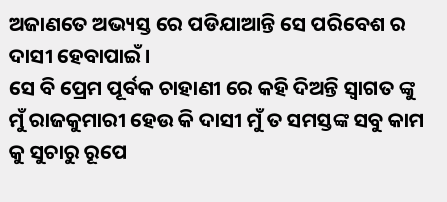ଅଜାଣତେ ଅଭ୍ୟସ୍ତ ରେ ପଡିଯାଆନ୍ତି ସେ ପରିବେଶ ର ଦାସୀ ହେବାପାଇଁ।
ସେ ବି ପ୍ରେମ ପୂର୍ବକ ଚାହାଣୀ ରେ କହି ଦିଅନ୍ତି ସ୍ଵାଗତ ଙ୍କୁ ମୁଁ ରାଜକୁମାରୀ ହେଉ କି ଦାସୀ ମୁଁ ତ ସମସ୍ତଙ୍କ ସବୁ କାମ କୁ ସୁଚାରୁ ରୂପେ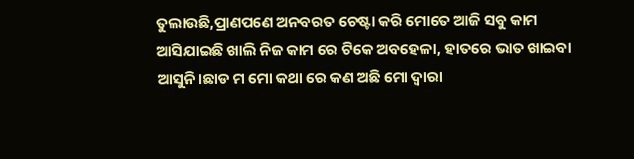ତୁଲାଉଛି,ପ୍ରାଣପଣେ ଅନବରତ ଚେଷ୍ଟା କରି ମୋତେ ଆଜି ସବୁ କାମ ଆସିଯାଇଛି ଖାଲି ନିଜ କାମ ରେ ଟିକେ ଅବହେଳା, ହାତରେ ଭାତ ଖାଇବା ଆସୁନି।ଛାଡ ମ ମୋ କଥା ରେ କଣ ଅଛି ମୋ ଦ୍ଵାରା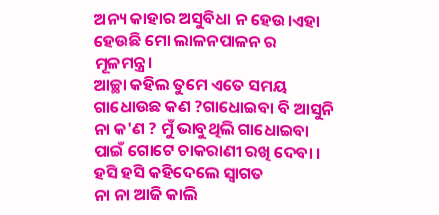ଅନ୍ୟ କାହାର ଅସୁବିଧା ନ ହେଉ।ଏହା ହେଉଛି ମୋ ଲାଳନପାଳନ ର ମୂଳମନ୍ତ୍ର।
ଆଚ୍ଛା କହିଲ ତୁମେ ଏତେ ସମୟ ଗାଧୋଉଛ କଣ ?ଗାଧୋଇବା ବି ଆସୁନି ନା କ'ଣ ? ମୁଁ ଭାବୁଥିଲି ଗାଧୋଇବା ପାଇଁ ଗୋଟେ ଚାକରାଣୀ ରଖି ଦେବା । ହସି ହସି କହିଦେଲେ ସ୍ବାଗତ
ନା ନା ଆଜି କାଲି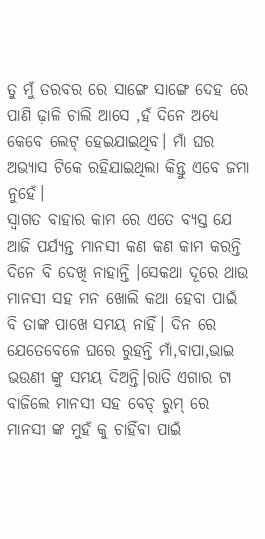ତୁ ମୁଁ ତରବର ରେ ସାଙ୍ଗେ ସାଙ୍ଗେ ଦେହ ରେ ପାଣି ଢ଼ାଳି ଚାଲି ଆସେ ,ହଁ ଦିନେ ଅଧ୍ୟେ କେବେ ଲେଟ୍ ହେଇଯାଇଥିବ। ମାଁ ଘର ଅଭ୍ୟାସ ଟିକେ ରହିଯାଇଥିଲା କିନ୍ତୁ ଏବେ ଜମା ନୁହେଁ।
ସ୍ବାଗତ ବାହାର କାମ ରେ ଏତେ ବ୍ୟସ୍ତ ଯେ ଆଜି ପର୍ଯ୍ୟନ୍ତ ମାନସୀ କଣ କଣ କାମ କରନ୍ତି ଦିନେ ବି ଦେଖି ନାହାନ୍ତି ।ସେକଥା ଦୂରେ ଥାଉ ମାନସୀ ସହ ମନ ଖୋଲି କଥା ହେବା ପାଇଁ ବି ତାଙ୍କ ପାଖେ ସମୟ ନାହିଁ। ଦିନ ରେ ଯେତେବେଳେ ଘରେ ରୁହନ୍ତି ମାଁ,ବାପା,ଭାଇ ଭଉଣୀ ଙ୍କୁ ସମୟ ଦିଅନ୍ତି।ରାତି ଏଗାର ଟା ବାଜିଲେ ମାନସୀ ସହ ବେଡ୍ ରୁମ୍ ରେ ମାନସୀ ଙ୍କ ମୁହଁ କୁ ଚାହିଁବା ପାଇଁ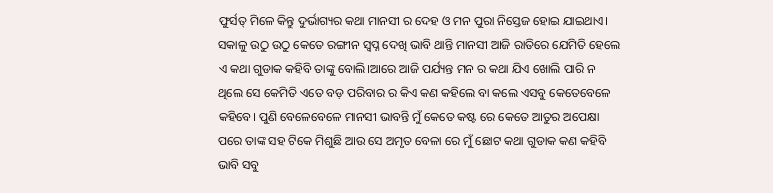ଫୁର୍ସତ୍ ମିଳେ କିନ୍ତୁ ଦୁର୍ଭାଗ୍ୟର କଥା ମାନସୀ ର ଦେହ ଓ ମନ ପୁରା ନିସ୍ତେଜ ହୋଇ ଯାଇଥାଏ। ସକାଳୁ ଉଠୁ ଉଠୁ କେତେ ରଙ୍ଗୀନ ସ୍ବପ୍ନ ଦେଖି ଭାବି ଥାନ୍ତି ମାନସୀ ଆଜି ରାତିରେ ଯେମିତି ହେଲେ ଏ କଥା ଗୁଡାକ କହିବି ତାଙ୍କୁ ବୋଲି।ଆରେ ଆଜି ପର୍ଯ୍ୟନ୍ତ ମନ ର କଥା ଯିଏ ଖୋଲି ପାରି ନ ଥିଲେ ସେ କେମିତି ଏତେ ବଡ଼ ପରିବାର ର କିଏ କଣ କହିଲେ ବା କଲେ ଏସବୁ କେତେବେଳେ କହିବେ। ପୁଣି ବେଳେବେଳେ ମାନସୀ ଭାବନ୍ତି ମୁଁ କେତେ କଷ୍ଟ ରେ କେତେ ଆତୁର ଅପେକ୍ଷା ପରେ ତାଙ୍କ ସହ ଟିକେ ମିଶୁଛି ଆଉ ସେ ଅମୃତ ବେଳା ରେ ମୁଁ ଛୋଟ କଥା ଗୁଡାକ କଣ କହିବି ଭାବି ସବୁ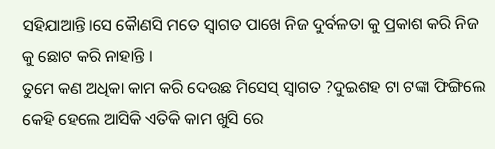ସହିଯାଆନ୍ତି।ସେ କୈାଣସି ମତେ ସ୍ଵାଗତ ପାଖେ ନିଜ ଦୁର୍ବଳତା କୁ ପ୍ରକାଶ କରି ନିଜ କୁ ଛୋଟ କରି ନାହାନ୍ତି ।
ତୁମେ କଣ ଅଧିକା କାମ କରି ଦେଉଛ ମିସେସ୍ ସ୍ଵାଗତ ?ଦୁଇଶହ ଟା ଟଙ୍କା ଫିଙ୍ଗିଲେ କେହି ହେଲେ ଆସିକି ଏତିକି କାମ ଖୁସି ରେ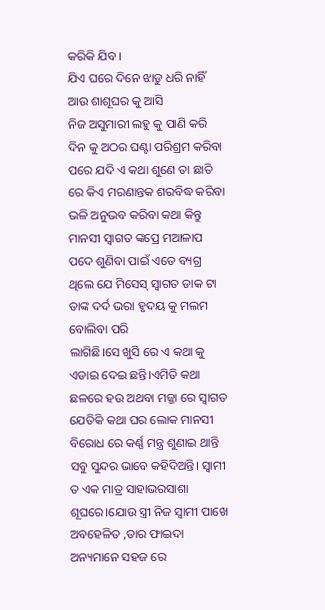କରିକି ଯିବ ।
ଯିଏ ଘରେ ଦିନେ ଝାଡୁ ଧରି ନାହିଁ ଆଉ ଶାଶୂଘର କୁ ଆସି
ନିଜ ଅସୁମାରୀ ଲହୁ କୁ ପାଣି କରି ଦିନ କୁ ଅଠର ଘଣ୍ଟା ପରିଶ୍ରମ କରିବା ପରେ ଯଦି ଏ କଥା ଶୁଣେ ତା ଛାତି ରେ କିଏ ମରଣାନ୍ତକ ଶରବିଦ୍ଧ କରିବା ଭଳି ଅନୁଭବ କରିବା କଥା କିନ୍ତୁ ମାନସୀ ସ୍ଵାଗତ ଙ୍କପ୍ରେ ମଆଳାପ ପଦେ ଶୁଣିବା ପାଇଁ ଏତେ ବ୍ୟଗ୍ର ଥିଲେ ଯେ ମିସେସ୍ ସ୍ଵାଗତ ଡାକ ଟା ତାଙ୍କ ଦର୍ଦ ଭରା ହୃଦୟ କୁ ମଲମ ବୋଲିବା ପରି
ଲାଗିଛି।ସେ ଖୁସି ରେ ଏ କଥା କୁ ଏଡାଇ ଦେଇ ଛନ୍ତି।ଏମିତି କଥା ଛଳରେ ହଉ ଅଥବା ମଜ୍ଜା ରେ ସ୍ଵାଗତ
ଯେତିକି କଥା ଘର ଲୋକ ମାନସୀ ବିରୋଧ ରେ କର୍ଣ୍ଣ ମନ୍ତ୍ର ଶୁଣାଇ ଥାନ୍ତି ସବୁ ସୁନ୍ଦର ଭାବେ କହିଦିଅନ୍ତି। ସ୍ଵାମୀ ତ ଏକ ମାତ୍ର ସାହାଭରସାଶା ଶୂଘରେ।ଯୋଉ ସ୍ତ୍ରୀ ନିଜ ସ୍ଵାମୀ ପାଖେ ଅବହେଳିତ ,ତାର ଫାଇଦା ଅନ୍ୟମାନେ ସହଜ ରେ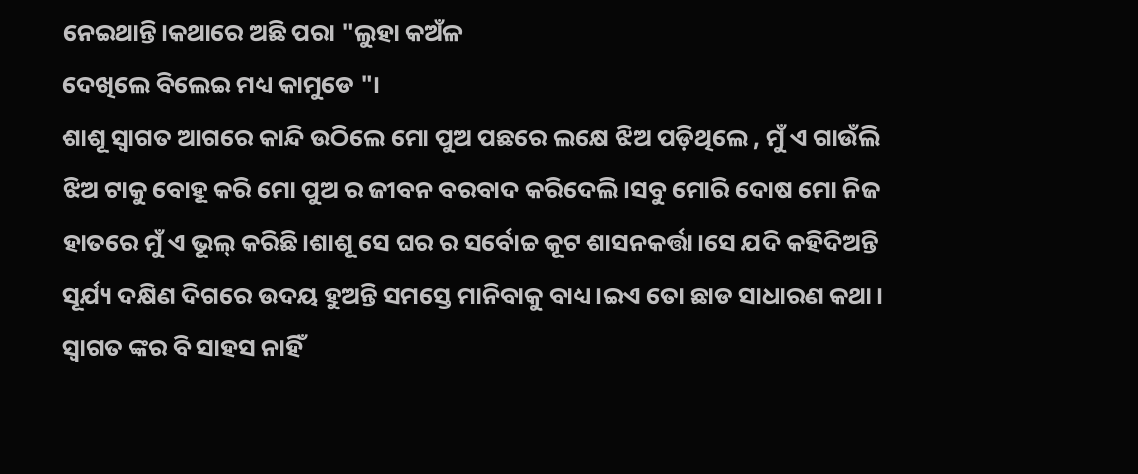ନେଇଥାନ୍ତି।କଥାରେ ଅଛି ପରା "ଲୁହା କଅଁଳ
ଦେଖିଲେ ବିଲେଇ ମଧ୍ୟ କାମୁଡେ "।
ଶାଶୂ ସ୍ଵାଗତ ଆଗରେ କାନ୍ଦି ଉଠିଲେ ମୋ ପୁଅ ପଛରେ ଲକ୍ଷେ ଝିଅ ପଡ଼ିଥିଲେ , ମୁଁ ଏ ଗାଉଁଲି ଝିଅ ଟାକୁ ବୋହୂ କରି ମୋ ପୁଅ ର ଜୀବନ ବରବାଦ କରିଦେଲି।ସବୁ ମୋରି ଦୋଷ ମୋ ନିଜ
ହାତରେ ମୁଁ ଏ ଭୂଲ୍ କରିଛି।ଶାଶୂ ସେ ଘର ର ସର୍ବୋଚ୍ଚ କୂଟ ଶାସନକର୍ତ୍ତା।ସେ ଯଦି କହିଦିଅନ୍ତି ସୂର୍ଯ୍ୟ ଦକ୍ଷିଣ ଦିଗରେ ଉଦୟ ହୁଅନ୍ତି ସମସ୍ତେ ମାନିବାକୁ ବାଧ୍ୟ।ଇଏ ତୋ ଛାଡ ସାଧାରଣ କଥା।
ସ୍ଵାଗତ ଙ୍କର ବି ସାହସ ନାହିଁ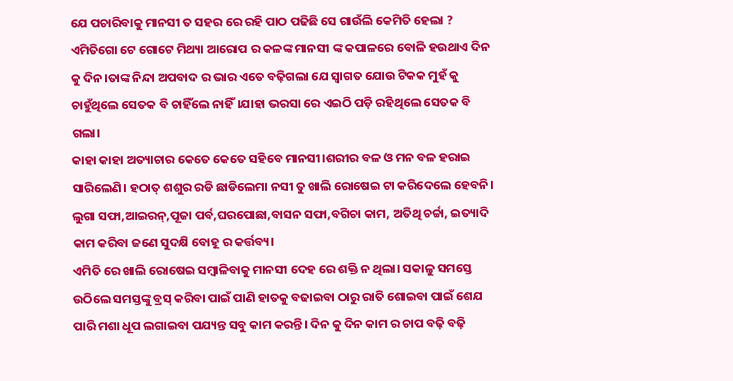ଯେ ପଚାରିବାକୁ ମାନସୀ ତ ସହର ରେ ରହି ପାଠ ପଢିଛି ସେ ଗାଉଁଲି କେମିତି ହେଲା ? ଏମିତିଗୋ ଟେ ଗୋଟେ ମିଥ୍ୟା ଆରୋପ ର କଳଙ୍କ ମାନସୀ ଙ୍କ କପାଳରେ ବୋଳି ହଉଥାଏ ଦିନ କୁ ଦିନ।ତାଙ୍କ ନିନ୍ଦା ଅପବାଦ ର ଭାର ଏତେ ବଢ଼ିଗଲା ଯେ ସ୍ଵାଗତ ଯୋଉ ଟିକକ ମୁହଁ କୁ ଚାହୁଁଥିଲେ ସେତକ ବି ଚାହିଁଲେ ନାହିଁ।ଯାହା ଭରସା ରେ ଏଇଠି ପଡ଼ି ରହିଥିଲେ ସେତକ ବି ଗଲା।
କାହା କାହା ଅତ୍ୟାଚାର କେତେ କେତେ ସହିବେ ମାନସୀ।ଶରୀର ବଳ ଓ ମନ ବଳ ହରାଇ ସାରିଲେଣି। ହଠାତ୍ ଶଶୁର ରଡି ଛାଡିଲେମା ନସୀ ତୁ ଖାଲି ରୋଷେଇ ଟା କରିଦେଲେ ହେବନି। ଲୁଗା ସଫା,ଆଇରନ୍,ପୂଜା ପର୍ବ,ଘରପୋଛା,ବାସନ ସଫା,ବଗିଚା କାମ, ଅତିଥି ଚର୍ଚ୍ଚା, ଇତ୍ୟାଦି କାମ କରିବା ଜଣେ ସୁଦକ୍ଷି ବୋହୂ ର କର୍ତ୍ତବ୍ୟ।
ଏମିତି ରେ ଖାଲି ରୋଷେଇ ସମ୍ବାଳିବାକୁ ମାନସୀ ଦେହ ରେ ଶକ୍ତି ନ ଥିଲା। ସକାଳୁ ସମସ୍ତେ ଉଠିଲେ ସମସ୍ତଙ୍କୁ ବ୍ରସ୍ କରିବା ପାଇଁ ପାଣି ହାତକୁ ବଢାଇବା ଠାରୁ ରାତି ଶୋଇବା ପାଇଁ ଶେଯ ପାରି ମଶା ଧୂପ ଲଗାଇବା ପଯ୍ୟନ୍ତ ସବୁ କାମ କରନ୍ତି। ଦିନ କୁ ଦିନ କାମ ର ଚାପ ବଢ଼ି ବଢ଼ି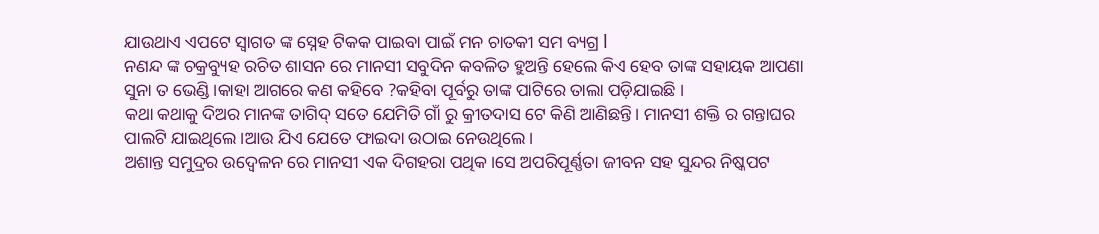ଯାଉଥାଏ ଏପଟେ ସ୍ଵାଗତ ଙ୍କ ସ୍ନେହ ଟିକକ ପାଇବା ପାଇଁ ମନ ଚାତକୀ ସମ ବ୍ୟଗ୍ର l
ନଣନ୍ଦ ଙ୍କ ଚକ୍ରବ୍ୟୁହ ରଚିତ ଶାସନ ରେ ମାନସୀ ସବୁଦିନ କବଳିତ ହୁଅନ୍ତି ହେଲେ କିଏ ହେବ ତାଙ୍କ ସହାୟକ ଆପଣା ସୁନା ତ ଭେଣ୍ଡି ।କାହା ଆଗରେ କଣ କହିବେ ?କହିବା ପୂର୍ବରୁ ତାଙ୍କ ପାଟିରେ ତାଲା ପଡ଼ିଯାଇଛି ।
କଥା କଥାକୁ ଦିଅର ମାନଙ୍କ ତାଗିଦ୍ ସତେ ଯେମିତି ଗାଁ ରୁ କ୍ରୀତଦାସ ଟେ କିଣି ଆଣିଛନ୍ତି। ମାନସୀ ଶକ୍ତି ର ଗନ୍ତାଘର ପାଲଟି ଯାଇଥିଲେ।ଆଉ ଯିଏ ଯେତେ ଫାଇଦା ଉଠାଇ ନେଉଥିଲେ।
ଅଶାନ୍ତ ସମୁଦ୍ରର ଉଦ୍ବେଳନ ରେ ମାନସୀ ଏକ ଦିଗହରା ପଥିକ।ସେ ଅପରିପୂର୍ଣ୍ଣତା ଜୀବନ ସହ ସୁନ୍ଦର ନିଷ୍କପଟ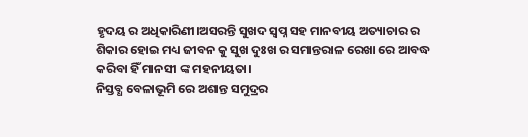ହୃଦୟ ର ଅଧିକାରିଣୀ।ଅସରନ୍ତି ସୁଖଦ ସ୍ଵପ୍ନ ସହ ମାନବୀୟ ଅତ୍ୟାଚାର ର ଶିକାର ହୋଇ ମଧ୍ୟ ଜୀବନ କୁ ସୁଖ ଦୁଃଖ ର ସମାନ୍ତରାଳ ରେଖା ରେ ଆବଦ୍ଧ କରିବା ହିଁ ମାନସୀ ଙ୍କ ମହନୀୟତା।
ନିସ୍ତବ୍ଧ ବେଳାଭୂମି ରେ ଅଶାନ୍ତ ସମୁଦ୍ରର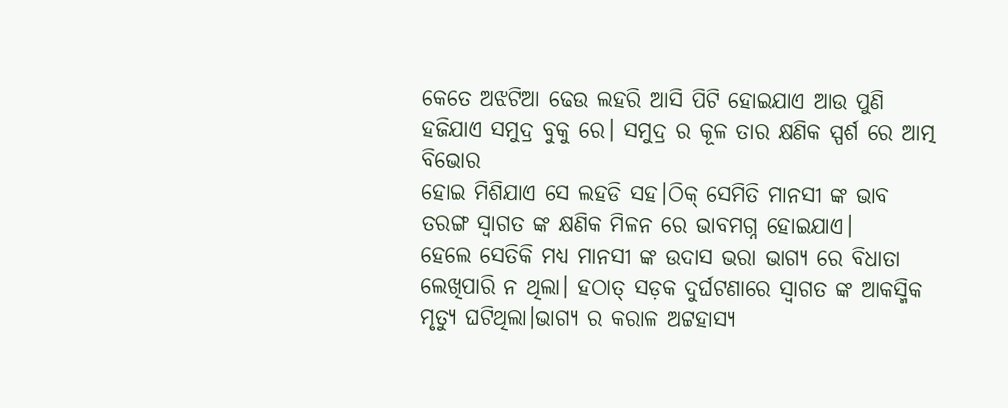କେତେ ଅଝଟିଆ ଢେଉ ଲହରି ଆସି ପିଟି ହୋଇଯାଏ ଆଉ ପୁଣି ହଜିଯାଏ ସମୁଦ୍ର ବୁକୁ ରେ। ସମୁଦ୍ର ର କୂଳ ତାର କ୍ଷଣିକ ସ୍ପର୍ଶ ରେ ଆତ୍ମ ବିଭୋର
ହୋଇ ମିଶିଯାଏ ସେ ଲହଡି ସହ।ଠିକ୍ ସେମିତି ମାନସୀ ଙ୍କ ଭାବ ତରଙ୍ଗ ସ୍ଵାଗତ ଙ୍କ କ୍ଷଣିକ ମିଳନ ରେ ଭାବମଗ୍ନ ହୋଇଯାଏ।
ହେଲେ ସେତିକି ମଧ୍ୟ ମାନସୀ ଙ୍କ ଉଦାସ ଭରା ଭାଗ୍ୟ ରେ ବିଧାତା ଲେଖିପାରି ନ ଥିଲା। ହଠାତ୍ ସଡ଼କ ଦୁର୍ଘଟଣାରେ ସ୍ଵାଗତ ଙ୍କ ଆକସ୍ମିକ ମୃତ୍ୟୁ ଘଟିଥିଲା।ଭାଗ୍ୟ ର କରାଳ ଅଟ୍ଟହାସ୍ୟ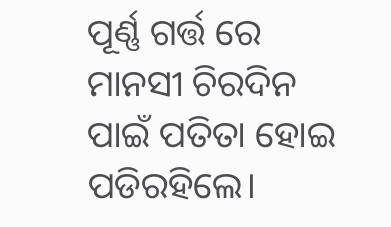ପୂର୍ଣ୍ଣ ଗର୍ତ୍ତ ରେ ମାନସୀ ଚିରଦିନ ପାଇଁ ପତିତା ହୋଇ ପଡିରହିଲେ।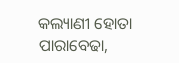କଲ୍ୟାଣୀ ହୋତା
ପାରାବେଢା,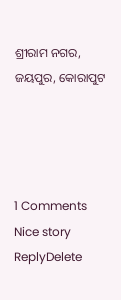ଶ୍ରୀରାମ ନଗର, ଜୟପୁର, କୋରାପୁଟ




1 Comments
Nice story
ReplyDelete